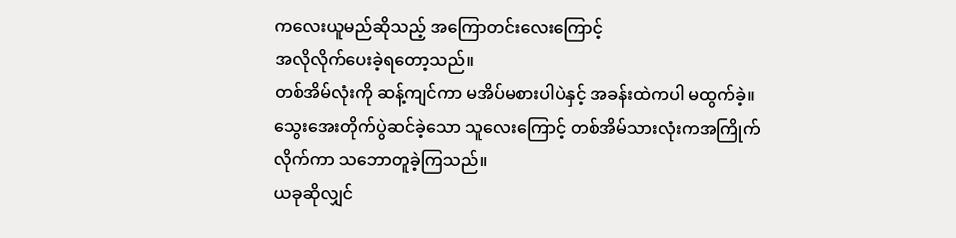ကလေးယူမည်ဆိုသည့် အကြောတင်းလေးကြောင့်
အလိုလိုက်ပေးခဲ့ရတော့သည်။
တစ်အိမ်လုံးကို ဆန့်ကျင်ကာ မအိပ်မစားပါပဲနှင့် အခန်းထဲကပါ မထွက်ခဲ့။ သွေးအေးတိုက်ပွဲဆင်ခဲ့သော သူလေးကြောင့် တစ်အိမ်သားလုံးကအကြိုက်လိုက်ကာ သဘောတူခဲ့ကြသည်။
ယခုဆိုလျှင်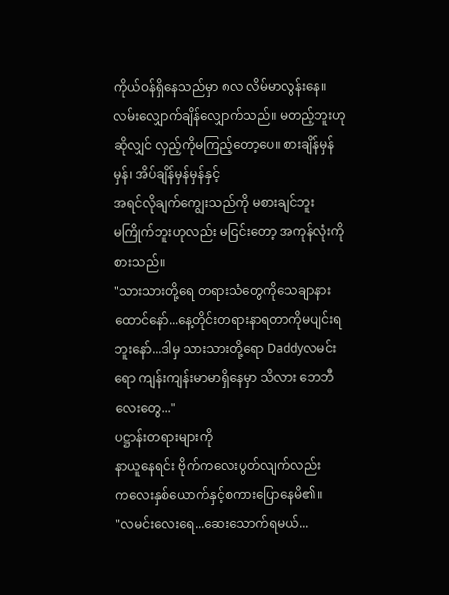ကိုယ်ဝန်ရှိနေသည်မှာ ၈လ လိမ်မာလွန်းနေ။လမ်းလျှောက်ချိန်လျှောက်သည်။ မတည့်ဘူးဟုဆိုလျှင် လှည့်ကိုမကြည့်တော့ပေ။ စားချိန်မှန်မှန်၊ အိပ်ချိန်မှန်မှန်နှင့်
အရင်လိုချက်ကျွေးသည်ကို မစားချင်ဘူး
မကြိုက်ဘူးဟုလည်း မငြင်းတော့ အကုန်လုံးကိုစားသည်။
"သားသားတို့ရေ တရားသံတွေကိုသေချာနားထောင်နော်...နေ့တိုင်းတရားနာရတာကိုမပျင်းရဘူးနော်...ဒါမှ သားသားတို့ရော Daddyလမင်းရော ကျန်းကျန်းမာမာရှိနေမှာ သိလား ဘေဘီလေးတွေ..."
ပဋ္ဌာန်းတရားများကို
နာယူနေရင်း ဗိုက်ကလေးပွတ်လျက်လည်း
ကလေးနှစ်ယောက်နှင့်စကားပြောနေမိ၏။
"လမင်းလေးရေ...ဆေးသောက်ရမယ်...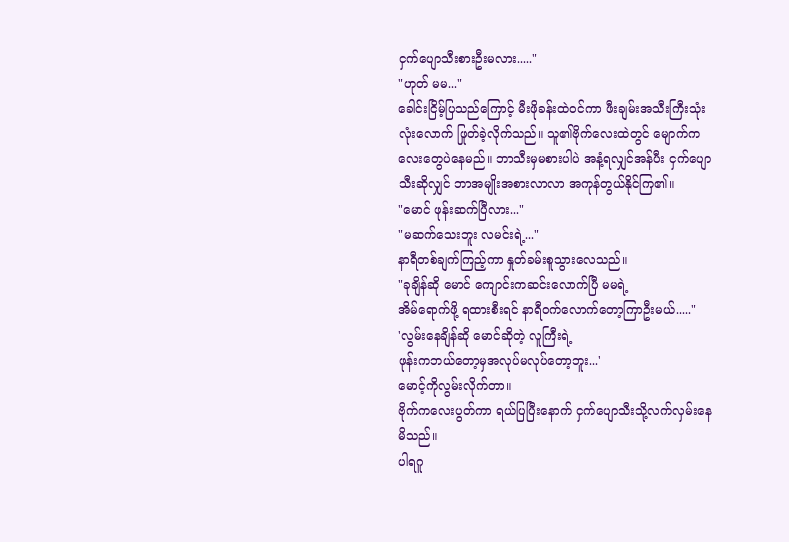ငှက်ပျောသီးစားဦးမလား....."
"ဟုတ် မမ..."
ခေါင်းငြိမ့်ပြသည်ကြောင့် မီးဖိုခန်းထဲဝင်ကာ ဖီးချမ်းအသီးကြီးသုံးလုံးလောက် ဖြုတ်ခဲ့လိုက်သည်။ သူ၏ဗိုက်လေးထဲတွင် မျောက်ကလေးတွေပဲနေမည်။ ဘာသီးမှမစားပါပဲ အနံ့ရလျှင်အန်ပီး ငှက်ပျောသီးဆိုလျှင် ဘာအမျိုးအစားလာလာ အကုန်တွယ်နိုင်ကြ၏။
"မောင် ဖုန်းဆက်ပြီလား..."
"မဆက်သေးဘူး လမင်းရဲ့..."
နာရီတစ်ချက်ကြည့်ကာ နှုတ်ခမ်းစူသွားလေသည်။
"ခုချိန်ဆို မောင် ကျောင်းကဆင်းလောက်ပြီ မမရဲ့
အိမ်ရောက်ဖို့ ရထားစီးရင် နာရီဝက်လောက်တော့ကြာဦးမယ်....."
'လွမ်းနေချိန်ဆို မောင်ဆိုတဲ့ လူကြီးရဲ့
ဖုန်းကဘယ်တော့မှအလုပ်မလုပ်တော့ဘူး...'
မောင့်ကိုလွမ်းလိုက်တာ။
ဗိုက်ကလေးပွတ်ကာ ရယ်ပြပြီးနောက် ငှက်ပျောသီးသို့လက်လှမ်းနေမိသည်။
ပါရဂူ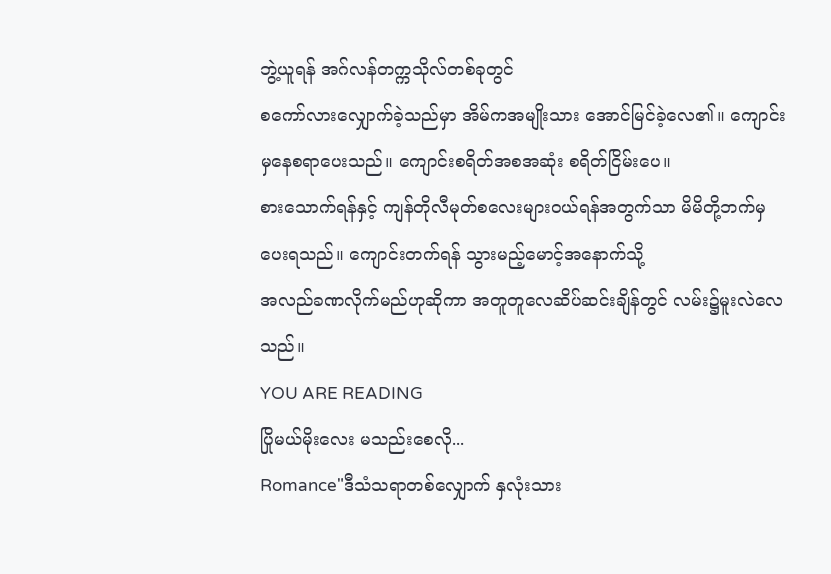ဘွဲ့ယူရန် အဂ်လန်တက္ကသိုလ်တစ်ခုတွင်
စကော်လားလျှောက်ခဲ့သည်မှာ အိမ်ကအမျိုးသား အောင်မြင်ခဲ့လေ၏။ ကျောင်းမှနေစရာပေးသည်။ ကျောင်းစရိတ်အစအဆုံး စရိတ်ငြိမ်းပေ။
စားသောက်ရန်နှင့် ကျန်တိုလီမုတ်စလေးများဝယ်ရန်အတွက်သာ မိမိတို့ဘက်မှပေးရသည်။ ကျောင်းတက်ရန် သွားမည့်မောင့်အနောက်သို့
အလည်ခဏလိုက်မည်ဟုဆိုကာ အတူတူလေဆိပ်ဆင်းချိန်တွင် လမ်း၌မူးလဲလေသည်။
YOU ARE READING
ပြိုမယ်မိုးလေး မသည်းစေလို...
Romance"ဒီသံသရာတစ်လျှောက် နှလုံးသား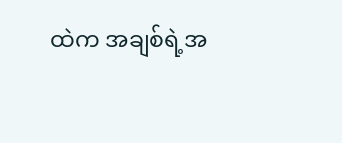ထဲက အချစ်ရဲ့အ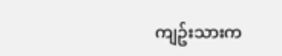ကျဥ်းသားက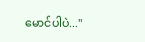မောင်ပါပဲ..."